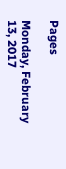Pages

Monday, February 13, 2017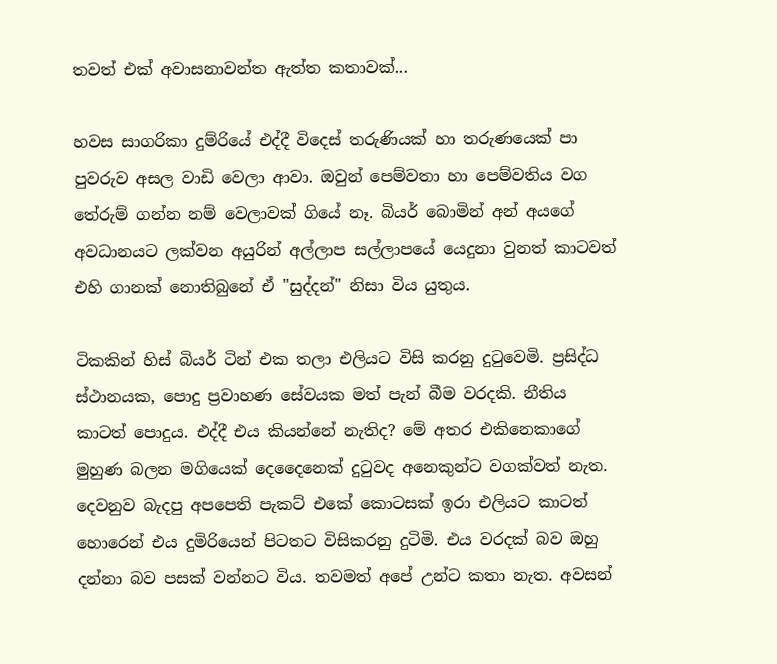තවත් එක් අවාසනාවන්ත ඇත්ත කතාවක්...

හවස සාගරිකා දුම්රියේ එද්දී විදෙස් තරුණියක් හා තරුණයෙක් පා පුවරුව අසල වාඩි වෙලා ආවා. ඔවුන් පෙම්වතා හා පෙම්වතිය වග තේරුම් ගන්න නම් වෙලාවක් ගියේ නෑ. බියර් බොමින් අන් අයගේ අවධානයට ලක්වන අයුරින් අල්ලාප සල්ලාපයේ යෙදුනා වුනත් කාටවත් එහි ගානක් නොතිබුනේ ඒ "සුද්දන්" නිසා විය යුතුය.

ටිකකින් හිස් බියර් ටින් එක තලා එලියට විසි කරනු දුටුවෙමි. ප්‍රසිද්ධ ස්ථානයක, පොදු ප්‍රවාහණ සේවයක මත් පැන් බීම වරදකි. නීතිය කාටත් පොදුය. එද්දී එය කියන්නේ නැතිද? මේ අතර එකිනෙකාගේ මුහුණ බලන මගියෙක් දෙදෛනෙක් දුටුවද අනෙකුන්ට වගක්වත් නැත. දෙවනුව බැදපු අපපෙති පැකට් එකේ කොටසක් ඉරා එලියට කාටත් හොරෙන් එය දුමිරියෙන් පිටතට විසිකරනු දුටිමි. එය වරදක් බව ඔහු දන්නා බව පසක් වන්නට විය. තවමත් අපේ උන්ට කතා නැත. අවසන්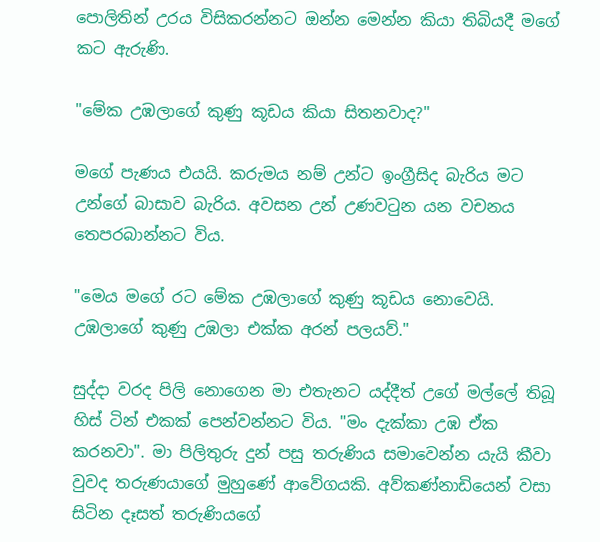පොලිතින් උරය විසිකරන්නට ඔන්න මෙන්න කියා තිබියදී මගේ කට ඇරුණි.

"මේක උඹලාගේ කුණු කූඩය කියා සිතනවාද?"

මගේ පැණය එයයි. කරුමය නම් උන්ට ඉංග්‍රීසිද බැරිය මට උන්ගේ බාසාව බැරිය. අවසන උන් උණවටුන යන වචනය තෙපරබාන්නට විය.

"මෙය මගේ රට මේක උඹලාගේ කුණු කූඩය නොවෙයි. උඹලාගේ කුණු උඹලා එක්ක අරන් පලයව්."

සුද්දා වරද පිලි නොගෙන මා එතැනට යද්දීත් උගේ මල්ලේ තිබූ හිස් ටින් එකක් පෙන්වන්නට විය. "මං දැක්කා උඹ ඒක කරනවා". මා පිලිතුරු දුන් පසු තරුණිය සමාවෙන්න යැයි කීවා වුවද තරුණයාගේ මුහුණේ ආවේගයකි. අව්කණ්නාඩියෙන් වසා සිටින දෑසත් තරුණියගේ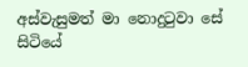අස්වැසුමත් මා නොදුටුවා සේ සිටියේ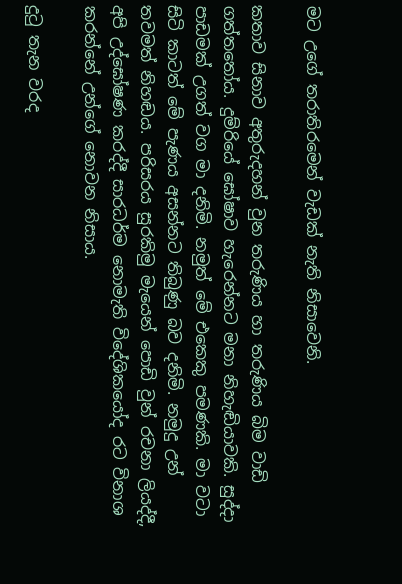මට උගේ තරාතිරමෙන් වැඩක් නැති නිසාවෙනි.

කතාව සිනාව අතුරුදහන් වුන තරුණිය හා තරුණිය බිම වාඩි ගත්තතෝය. දුම්රියේ ඝෝෂාව හැරෙන්නට මනා නිහැඬියාවකි. සුද්දා පාඩමක් උගත් වග මා දනිමි. නමුත් මේ එකෙකු පමණකි. මා වටා සිටි කාටත් මේ පැණය අසන්නට තිබුණු බව දනිමි. නමුදු උන් තවමත් නිහඬය. පරිසරය සුරකිමු මැයෙන් පොඩි වුන් රචනා ලියද්දී, අපි උද්ඝෝෂණ කරද්දී සාරධර්ම නොමැති විදේශිකයෝද රට විනාශ කරන්නේ උන්ගේ නොවන නිසාය.

දුටු තැන වරද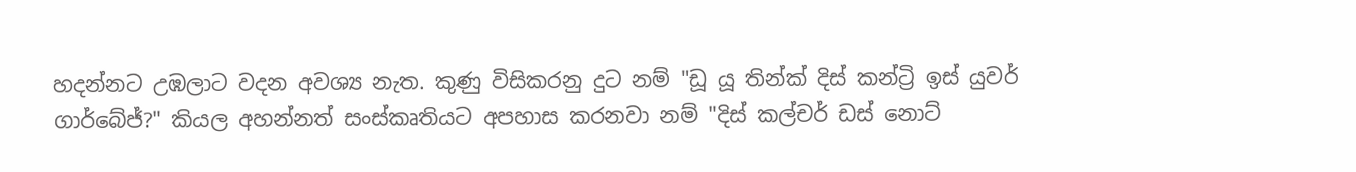හදන්නට උඹලාට වදන අවශ්‍ය නැත. කුණු විසිකරනු දුට නම් "ඩූ යූ තින්ක් දිස් කන්ට්‍රි ඉස් යුවර් ගාර්බේජ්?" කියල අහන්නත් සංස්කෘතියට අපහාස කරනවා නම් "දිස් කල්චර් ඩස් නොට්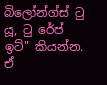බිලෝන්ග්ස් ටු යූ, ටු රේප් ඉට්" කියන්න. ඒ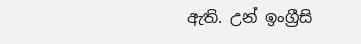ඇති. උන් ඉංග්‍රීසි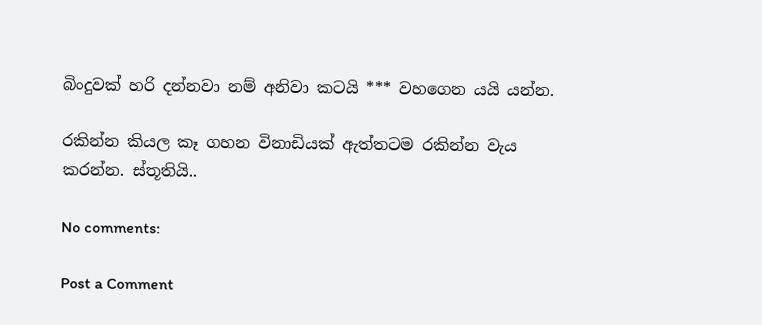බිංදුවක් හරි දන්නවා නම් අනිවා කටයි *** වහගෙන යයි යන්න.

රකින්න කියල කෑ ගහන විනාඩියක් ඇත්තටම රකින්න වැය කරන්න. ස්තූතියි..

No comments:

Post a Comment